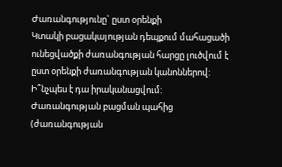Ժառանգությունը` ըստ օրենքի
Կտակի բացակայության դեպքում մահացածի ունեցվածքի ժառանգության հարցը լուծվում է ըստ օրենքի ժառանգության կանոններով: Ի՞նչպես է դա իրականացվում:
Ժառանգության բացման պահից (ժառանգության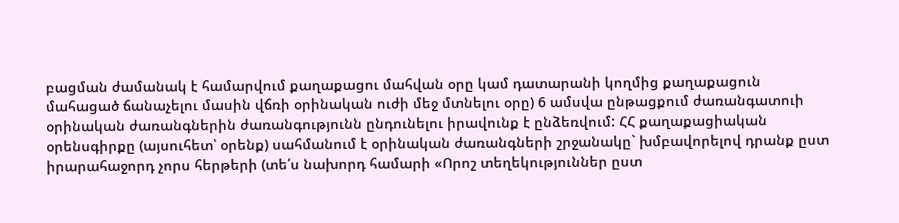բացման ժամանակ է համարվում քաղաքացու մահվան օրը կամ դատարանի կողմից քաղաքացուն մահացած ճանաչելու մասին վճռի օրինական ուժի մեջ մտնելու օրը) 6 ամսվա ընթացքում ժառանգատուի օրինական ժառանգներին ժառանգությունն ընդունելու իրավունք է ընձեռվում: ՀՀ քաղաքացիական օրենսգիրքը (այսուհետ՝ օրենք) սահմանում է օրինական ժառանգների շրջանակը` խմբավորելով դրանք ըստ իրարահաջորդ չորս հերթերի (տե՛ս նախորդ համարի «Որոշ տեղեկություններ ըստ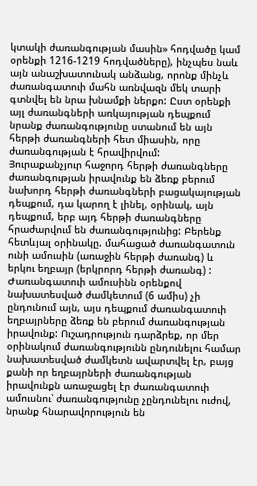կտակի ժառանգության մասին» հոդվածը կամ օրենքի 1216-1219 հոդվածները), ինչպես նաև այն անաշխատունակ անձանց, որոնք մինչև ժառանգատուի մահն առնվազն մեկ տարի գտնվել են նրա խնամքի ներքո: Ըստ օրենքի այլ ժառանգների առկայության դեպքում նրանք ժառանգությունը ստանում են այն հերթի ժառանգների հետ միասին, որը ժառանգության է հրավիրվում:
Յուրաքանչյուր հաջորդ հերթի ժառանգները ժառանգության իրավունք են ձեռք բերում նախորդ հերթի ժառանգների բացակայության դեպքում, դա կարող է լինել, օրինակ, այն դեպքում, երբ այդ հերթի ժառանգները հրաժարվում են ժառանգությունից: Բերենք հետևյալ օրինակը. մահացած ժառանգատուն ունի ամուսին (առաջին հերթի ժառանգ) և երկու եղբայր (երկրորդ հերթի ժառանգ) : Ժառանգատուի ամուսինն օրենքով նախատեսված ժամկետում (6 ամիս) չի ընդունում այն, այս դեպքում ժառանգատուի եղբայրները ձեռք են բերում ժառանգության իրավունք: Ուշադրություն դարձրեք, որ մեր օրինակում ժառանգությունն ընդունելու համար նախատեսված ժամկետն ավարտվել էր, բայց քանի որ եղբայրների ժառանգության իրավունքն առաջացել էր ժառանգատուի ամուսնու՝ ժառանգությունը չընդունելու ուժով, նրանք հնարավորություն են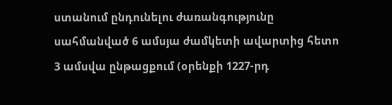ստանում ընդունելու ժառանգությունը սահմանված 6 ամսյա ժամկետի ավարտից հետո 3 ամսվա ընթացքում (օրենքի 1227-րդ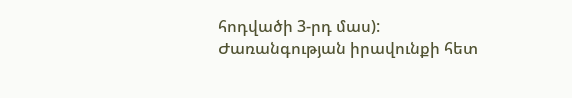հոդվածի 3-րդ մաս):
Ժառանգության իրավունքի հետ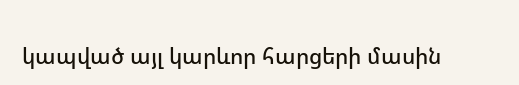կապված այլ կարևոր հարցերի մասին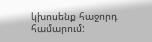կխոսենք հաջորդ համարում: